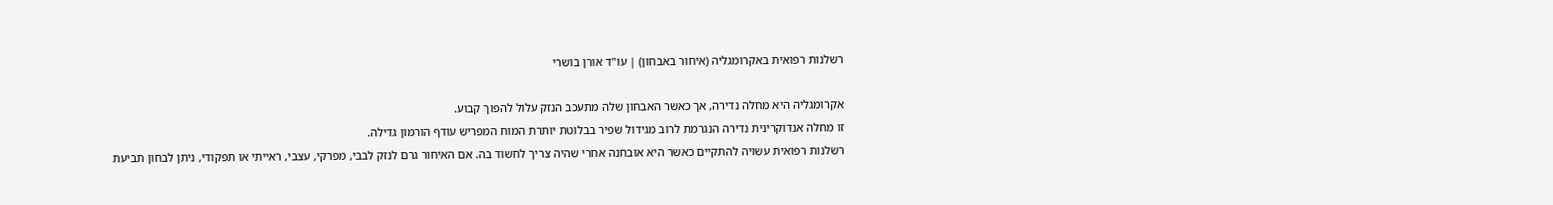רשלנות רפואית באקרומגליה (איחור באבחון) | עו"ד אורן בושרי

אקרומגליה היא מחלה נדירה, אך כאשר האבחון שלה מתעכב הנזק עלול להפוך קבוע.
זו מחלה אנדוקרינית נדירה הנגרמת לרוב מגידול שפיר בבלוטת יותרת המוח המפריש עודף הורמון גדילה.
רשלנות רפואית עשויה להתקיים כאשר היא אובחנה אחרי שהיה צריך לחשוד בה. אם האיחור גרם לנזק לבבי, מפרקי, עצבי, ראייתי או תפקודי, ניתן לבחון תביעת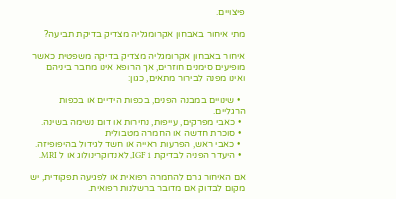פיצויים.

מתי איחור באבחון אקרומגליה מצדיק בדיקת תביעה?

איחור באבחון אקרומגליה מצדיק בדיקה משפטית כאשר מופיעים סימנים חוזרים, אך הרופא אינו מחבר ביניהם ואינו מפנה לבירור מתאים, כגון:

  • שינויים במבנה הפנים, בכפות הידיים או בכפות הרגליים.
  • כאבי מפרקים, עייפות, נחירות או דום נשימה בשינה.
  • סוכרת חדשה או החמרה מטבולית
  • כאבי ראש, הפרעות ראייה או חשד לגידול בהיפופיזה.
  • היעדר הפניה לבדיקת IGF 1, לאנדוקרינולוג או ל MRI.

אם האיחור גרם להחמרה רפואית או לפגיעה תפקודית, יש מקום לבדוק אם מדובר ברשלנות רפואית.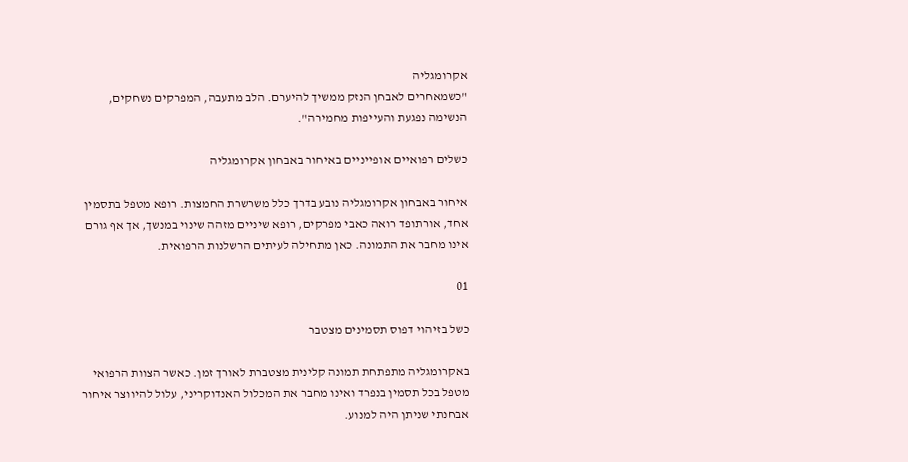אקרומגליה
"כשמאחרים לאבחן הנזק ממשיך להיערם. הלב מתעבה, המפרקים נשחקים, הנשימה נפגעת והעייפות מחמירה".

כשלים רפואיים אופייניים באיחור באבחון אקרומגליה

איחור באבחון אקרומגליה נובע בדרך כלל משרשרת החמצות. רופא מטפל בתסמין אחד, אורתופד רואה כאבי מפרקים, רופא שיניים מזהה שינוי במנשך, אך אף גורם אינו מחבר את התמונה. כאן מתחילה לעיתים הרשלנות הרפואית.

01

כשל בזיהוי דפוס תסמינים מצטבר

באקרומגליה מתפתחת תמונה קלינית מצטברת לאורך זמן. כאשר הצוות הרפואי מטפל בכל תסמין בנפרד ואינו מחבר את המכלול האנדוקריני, עלול להיווצר איחור אבחנתי שניתן היה למנוע.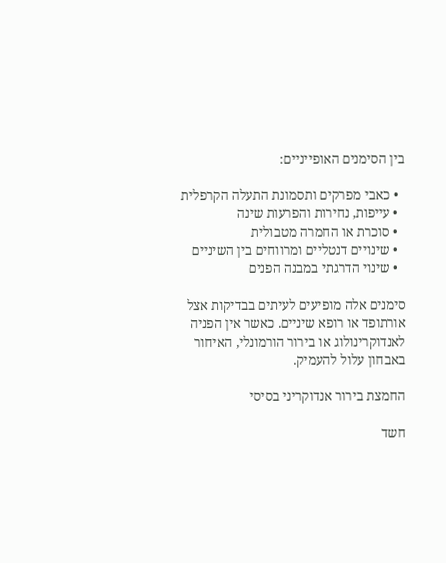בין הסימנים האופייניים:

  • כאבי מפרקים ותסמונת התעלה הקרפלית
  • עייפות, נחירות והפרעות שינה
  • סוכרת או החמרה מטבולית
  • שינויים דנטליים ומרווחים בין השיניים
  • שינוי הדרגתי במבנה הפנים

סימנים אלה מופיעים לעיתים בבדיקות אצל אורתופד או רופא שיניים. כאשר אין הפניה לאנדוקרינולוג או בירור הורמונלי, האיחור באבחון עלול להעמיק.

החמצת בירור אנדוקריני בסיסי

חשד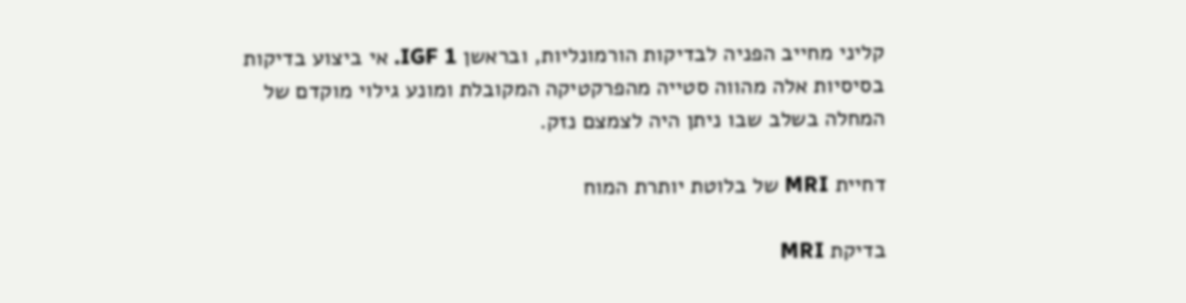קליני מחייב הפניה לבדיקות הורמונליות, ובראשן IGF 1. אי ביצוע בדיקות בסיסיות אלה מהווה סטייה מהפרקטיקה המקובלת ומונע גילוי מוקדם של המחלה בשלב שבו ניתן היה לצמצם נזק.

דחיית MRI של בלוטת יותרת המוח

בדיקת MRI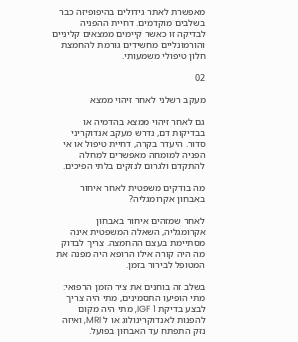מאפשרת לאתר גידולים בהיפופיזה כבר בשלבים מוקדמים. דחיית ההפניה לבדיקה זו כאשר קיימים ממצאים קליניים והורמונליים מחשידים גורמת להחמצת חלון טיפולי משמעותי.

02

מעקב רשלני לאחר זיהוי ממצא

גם לאחר זיהוי ממצא בהדמיה או בבדיקות דם, נדרש מעקב אנדוקריני סדור. היעדר בקרה, דחיית טיפול או אי הפניה למומחה מאפשרים למחלה להתקדם ולגרום לנזקים בלתי הפיכים.

מה בודקים משפטית לאחר איחור באבחון אקרומגליה?

לאחר שמזהים איחור באבחון אקרומגליה, השאלה המשפטית אינה מסתיימת בעצם ההחמצה. צריך לבדוק מה היה קורה אילו הרופא היה מפנה את המטופל לבירור בזמן.

בשלב זה בוחנים את ציר הזמן הרפואי: מתי הופיעו התסמינים, מתי היה צריך לבצע בדיקת IGF 1, מתי היה מקום להפנות לאנדוקרינולוג או ל MRI, ואיזה נזק התפתח עד האבחון בפועל.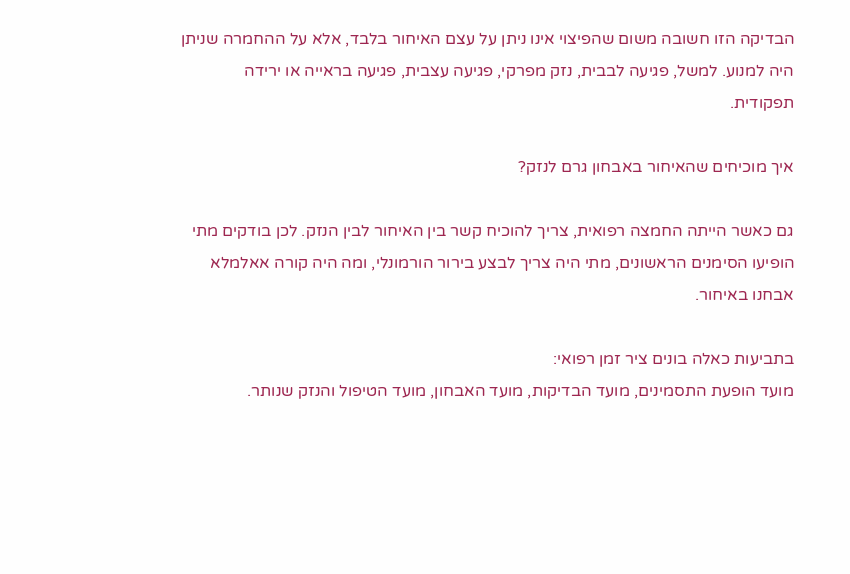הבדיקה הזו חשובה משום שהפיצוי אינו ניתן על עצם האיחור בלבד, אלא על ההחמרה שניתן היה למנוע. למשל, פגיעה לבבית, נזק מפרקי, פגיעה עצבית, פגיעה בראייה או ירידה תפקודית.

איך מוכיחים שהאיחור באבחון גרם לנזק?

גם כאשר הייתה החמצה רפואית, צריך להוכיח קשר בין האיחור לבין הנזק. לכן בודקים מתי הופיעו הסימנים הראשונים, מתי היה צריך לבצע בירור הורמונלי, ומה היה קורה אאלמלא אבחנו באיחור.

בתביעות כאלה בונים ציר זמן רפואי:
מועד הופעת התסמינים, מועד הבדיקות, מועד האבחון, מועד הטיפול והנזק שנותר.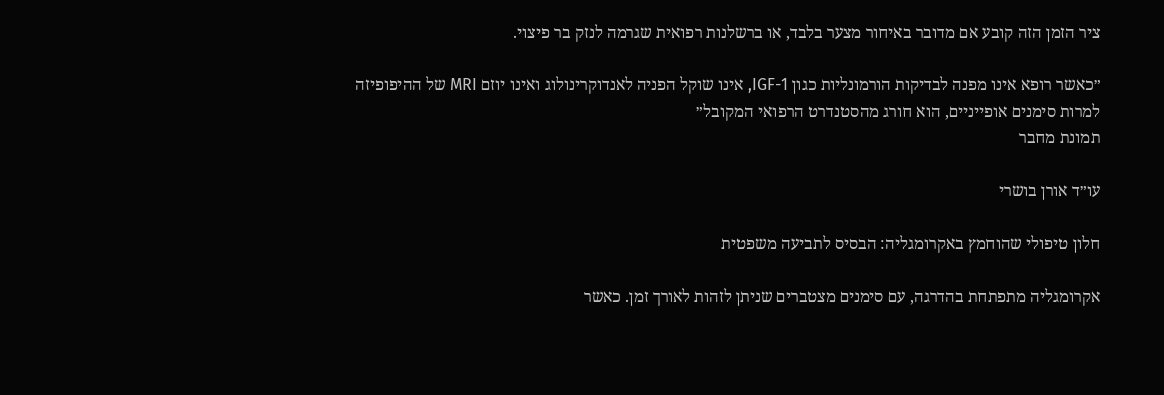ציר הזמן הזה קובע אם מדובר באיחור מצער בלבד, או ברשלנות רפואית שגרמה לנזק בר פיצוי.

״כאשר רופא אינו מפנה לבדיקות הורמונליות כגון IGF-1, אינו שוקל הפניה לאנדוקרינולוג ואינו יוזם MRI של ההיפופיזה למרות סימנים אופייניים, הוא חורג מהסטנדרט הרפואי המקובל״
תמונת מחבר

עו״ד אורן בושרי

חלון טיפולי שהוחמץ באקרומגליה: הבסיס לתביעה משפטית

אקרומגליה מתפתחת בהדרגה, עם סימנים מצטברים שניתן לזהות לאורך זמן. כאשר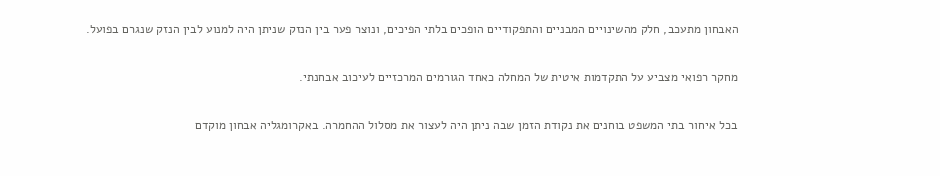האבחון מתעכב, חלק מהשינויים המבניים והתפקודיים הופכים בלתי הפיכים, ונוצר פער בין הנזק שניתן היה למנוע לבין הנזק שנגרם בפועל.

מחקר רפואי מצביע על התקדמות איטית של המחלה כאחד הגורמים המרכזיים לעיכוב אבחנתי.

בכל איחור בתי המשפט בוחנים את נקודת הזמן שבה ניתן היה לעצור את מסלול ההחמרה. באקרומגליה אבחון מוקדם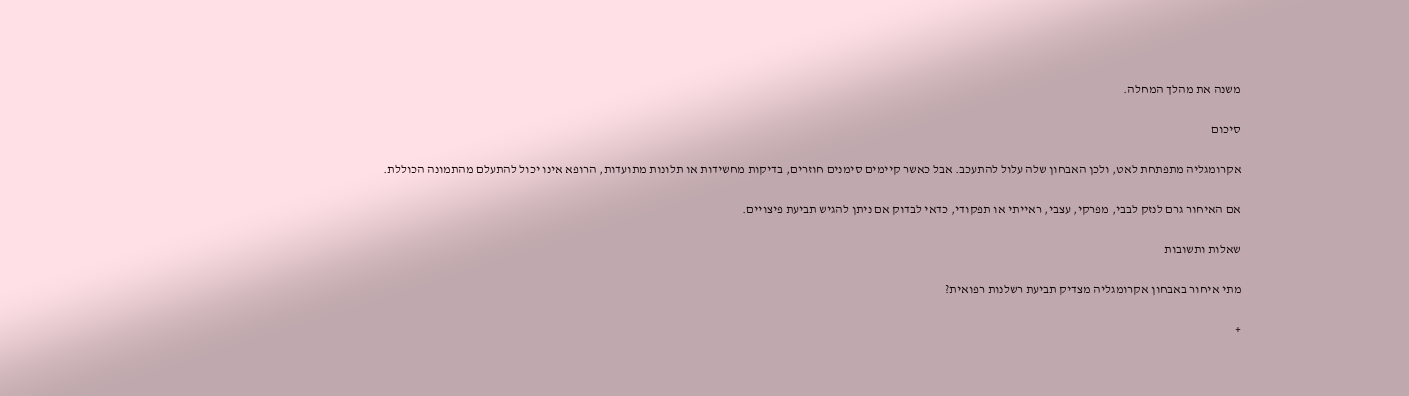משנה את מהלך המחלה.

סיכום

אקרומגליה מתפתחת לאט, ולכן האבחון שלה עלול להתעכב. אבל כאשר קיימים סימנים חוזרים, בדיקות מחשידות או תלונות מתועדות, הרופא אינו יכול להתעלם מהתמונה הכוללת.

אם האיחור גרם לנזק לבבי, מפרקי, עצבי, ראייתי או תפקודי, כדאי לבדוק אם ניתן להגיש תביעת פיצויים.

שאלות ותשובות

מתי איחור באבחון אקרומגליה מצדיק תביעת רשלנות רפואית?

+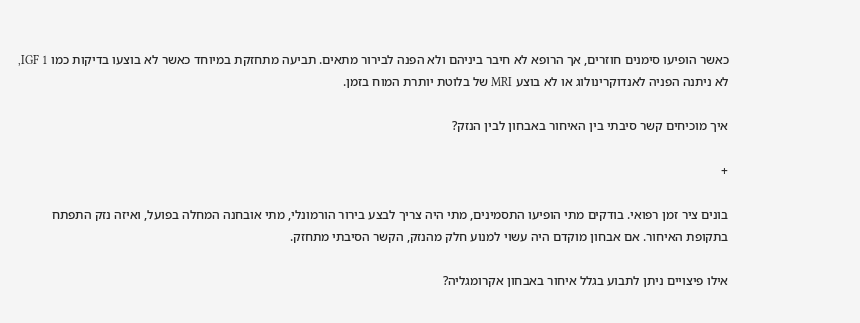כאשר הופיעו סימנים חוזרים, אך הרופא לא חיבר ביניהם ולא הפנה לבירור מתאים. תביעה מתחזקת במיוחד כאשר לא בוצעו בדיקות כמו IGF 1, לא ניתנה הפניה לאנדוקרינולוג או לא בוצע MRI של בלוטת יותרת המוח בזמן.

איך מוכיחים קשר סיבתי בין האיחור באבחון לבין הנזק?

+

בונים ציר זמן רפואי. בודקים מתי הופיעו התסמינים, מתי היה צריך לבצע בירור הורמונלי, מתי אובחנה המחלה בפועל, ואיזה נזק התפתח בתקופת האיחור. אם אבחון מוקדם היה עשוי למנוע חלק מהנזק, הקשר הסיבתי מתחזק.

אילו פיצויים ניתן לתבוע בגלל איחור באבחון אקרומגליה?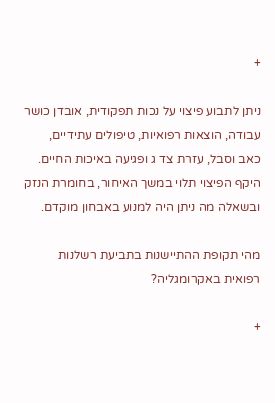+

ניתן לתבוע פיצוי על נכות תפקודית, אובדן כושר עבודה, הוצאות רפואיות, טיפולים עתידיים, כאב וסבל, עזרת צד ג ופגיעה באיכות החיים. היקף הפיצוי תלוי במשך האיחור, בחומרת הנזק ובשאלה מה ניתן היה למנוע באבחון מוקדם.

מהי תקופת ההתיישנות בתביעת רשלנות רפואית באקרומגליה?

+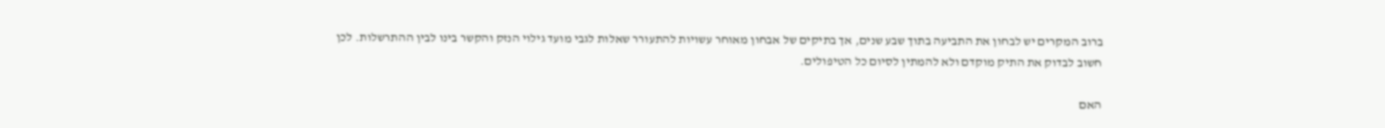ברוב המקרים יש לבחון את התביעה בתוך שבע שנים, אך בתיקים של אבחון מאוחר עשויות להתעורר שאלות לגבי מועד גילוי הנזק והקשר בינו לבין ההתרשלות. לכן חשוב לבדוק את התיק מוקדם ולא להמתין לסיום כל הטיפולים.

האם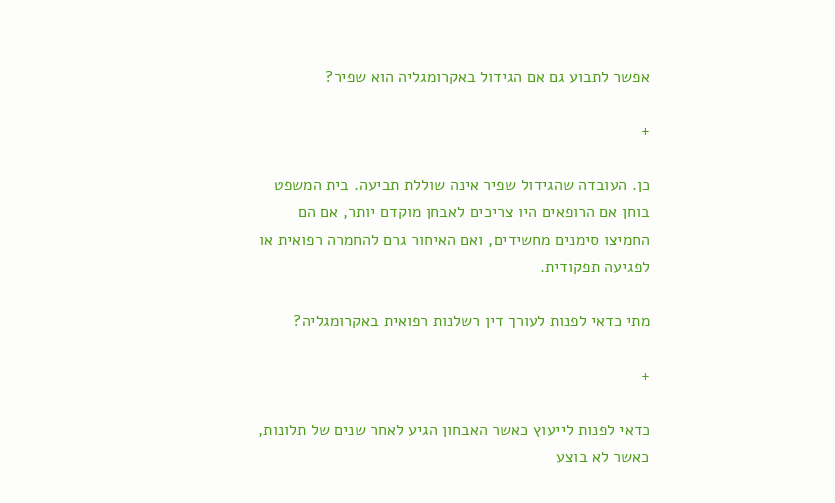אפשר לתבוע גם אם הגידול באקרומגליה הוא שפיר?

+

כן. העובדה שהגידול שפיר אינה שוללת תביעה. בית המשפט בוחן אם הרופאים היו צריכים לאבחן מוקדם יותר, אם הם החמיצו סימנים מחשידים, ואם האיחור גרם להחמרה רפואית או לפגיעה תפקודית.

מתי כדאי לפנות לעורך דין רשלנות רפואית באקרומגליה?

+

כדאי לפנות לייעוץ כאשר האבחון הגיע לאחר שנים של תלונות, כאשר לא בוצע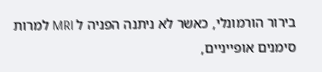בירור הורמונלי, כאשר לא ניתנה הפניה ל MRI למרות סימנים אופייניים,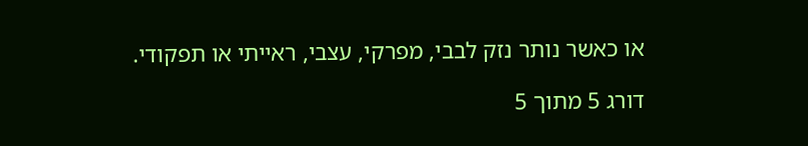או כאשר נותר נזק לבבי, מפרקי, עצבי, ראייתי או תפקודי.

דורג 5 מתוך 5